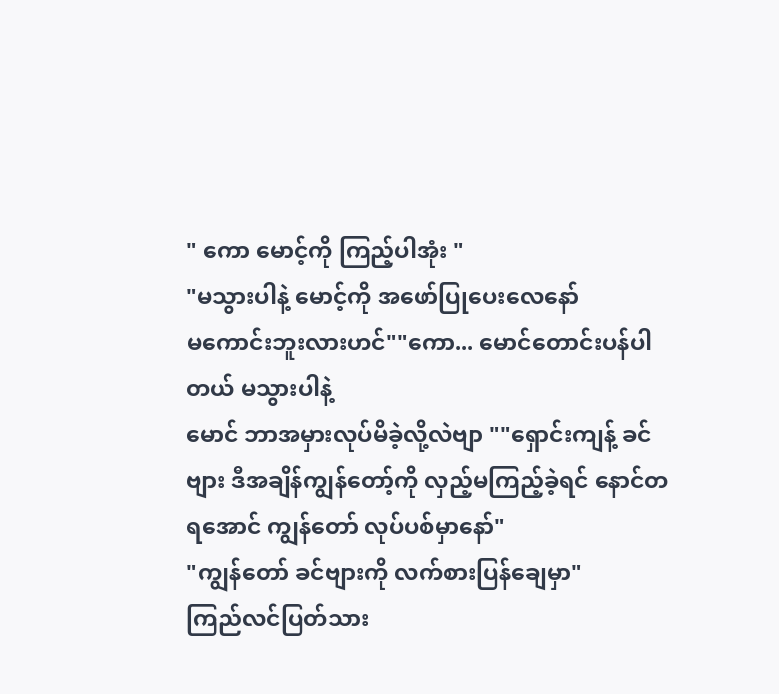" ကော မောင့်ကို ကြည့်ပါအုံး "
"မသွားပါနဲ့ မောင့်ကို အဖော်ပြုပေးလေနော်
မကောင်းဘူးလားဟင်""ကော... မောင်တောင်းပန်ပါတယ် မသွားပါနဲ့
မောင် ဘာအမှားလုပ်မိခဲ့လို့လဲဗျာ ""ရှောင်းကျန့် ခင်ဗျား ဒီအချိန်ကျွန်တော့်ကို လှည့်မကြည့်ခဲ့ရင် နောင်တရအောင် ကျွန်တော် လုပ်ပစ်မှာနော်"
"ကျွန်တော် ခင်ဗျားကို လက်စားပြန်ချေမှာ"
ကြည်လင်ပြတ်သား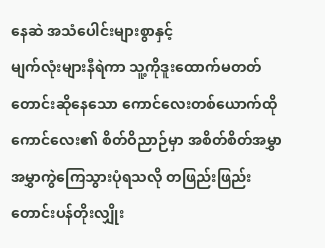နေဆဲ အသံပေါင်းများစွာနှင့်
မျက်လုံးများနီရဲကာ သူ့ကိုဒူးထောက်မတတ်တောင်းဆိုနေသော ကောင်လေးတစ်ယောက်ထိုကောင်လေး၏ စိတ်ဝိညာဉ်မှာ အစိတ်စိတ်အမွှာအမွှာကွဲကြေသွားပုံရသလို တဖြည်းဖြည်းတောင်းပန်တိုးလျှိုး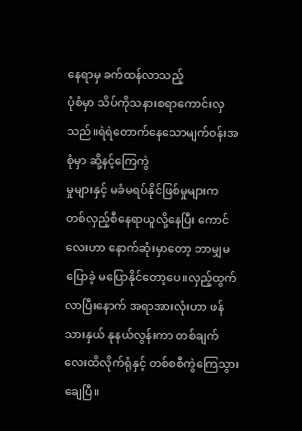နေရာမှ ခက်ထန်လာသည့်
ပုံစံမှာ သိပ်ကိုသနားစရာကောင်းလှသည်။ရဲရဲတောက်နေသောမျက်ဝန်းအစုံမှာ ဆို့နင့်ကြေကွဲ
မှုများနှင့် မခံမရပ်နိုင်ဖြစ်မှုများက တစ်လှည့်စီနေရာယူလို့နေပြီး ကောင်လေးဟာ နောက်ဆုံးမှာတော့ ဘာမျှမပြောခဲ့ မပြောနိုင်တော့ပေ။လှည့်ထွက်လာပြီးနောက် အရာအားလုံးဟာ ဖန်သားနှယ် နုနယ်လွန်းကာ တစ်ချက်လေးထိလိုက်ရုံနှင့် တစ်စစီကွဲကြေသွားချေပြီ။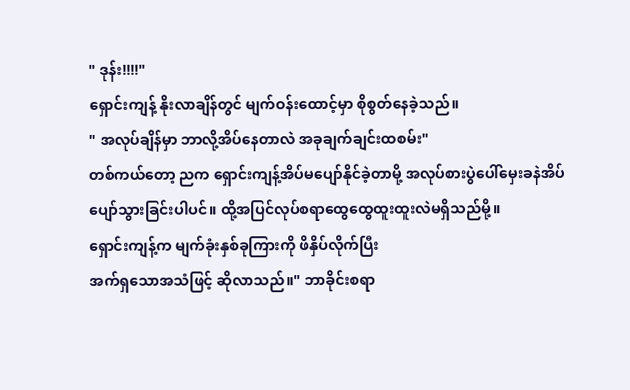" ဒုန်း!!!!"
ရှောင်းကျန့် နိုးလာချိန်တွင် မျက်ဝန်းထောင့်မှာ စိုစွတ်နေခဲ့သည်။
" အလုပ်ချိန်မှာ ဘာလို့အိပ်နေတာလဲ အခုချက်ချင်းထစမ်း"
တစ်ကယ်တော့ ညက ရှောင်းကျန့်အိပ်မပျော်နိုင်ခဲ့တာမို့ အလုပ်စားပွဲပေါ်မှေးခနဲအိပ်ပျော်သွားခြင်းပါပင်။ ထို့အပြင်လုပ်စရာထွေထွေထူးထူးလဲမရှိသည်မို့။
ရှောင်းကျန့်က မျက်ခုံးနှစ်ခုကြားကို ဖိနှိပ်လိုက်ပြီး
အက်ရှသောအသံဖြင့် ဆိုလာသည်။" ဘာခိုင်းစရာ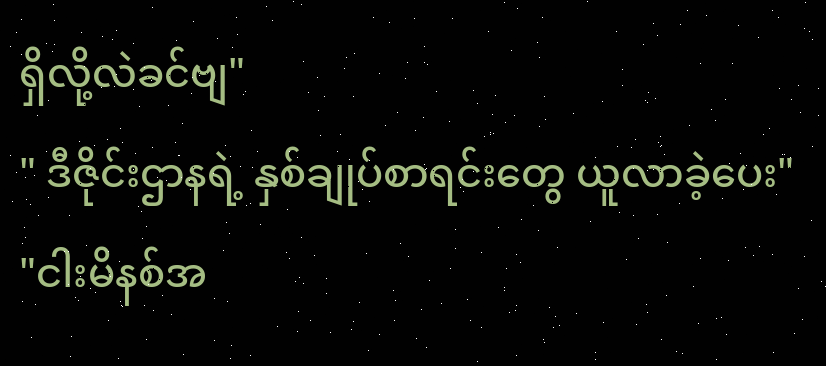ရှိလို့လဲခင်ဗျ"
" ဒီဇိုင်းဌာနရဲ့ နှစ်ချုပ်စာရင်းတွေ ယူလာခဲ့ပေး"
"ငါးမိနစ်အ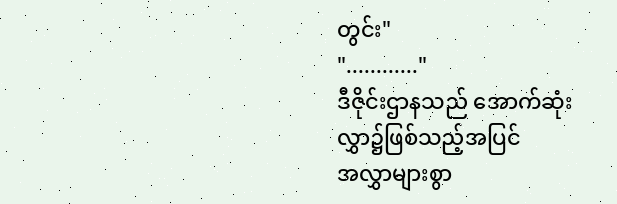တွင်း"
"............"
ဒီဇိုင်းဌာနသည် အောက်ဆုံးလွှာ၌ဖြစ်သည့်အပြင်
အလွှာများစွာ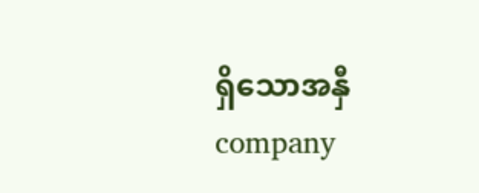ရှိသောအနှီcompany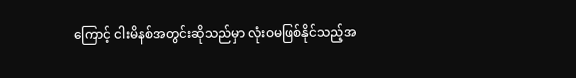ကြောင့် ငါးမိနစ်အတွင်းဆိုသည်မှာ လုံးဝမဖြစ်နိုင်သည့်အ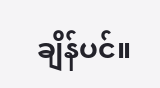ချိန်ပင်။